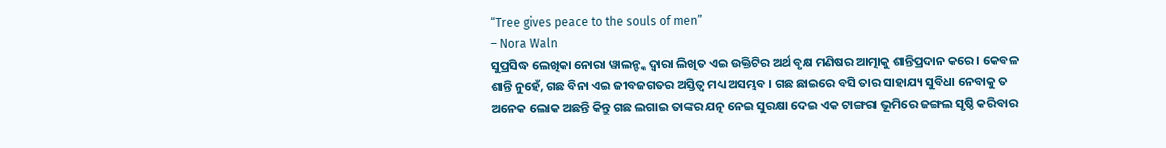“Tree gives peace to the souls of men”
– Nora Waln
ସୁପ୍ରସିଦ୍ଧ ଲେଖିକା ନୋରା ୱାଲନ୍ଙ୍କ ଦ୍ୱାରା ଲିଖିତ ଏଇ ଉକ୍ତିଟିର ଅର୍ଥ ବୃକ୍ଷ ମଣିଷର ଆତ୍ମାକୁ ଶାନ୍ତିପ୍ରଦାନ କରେ । କେବଳ ଶାନ୍ତି ନୁହେଁ, ଗଛ ବିନା ଏଇ ଜୀବଜଗତର ଅସ୍ତିତ୍ୱ ମଧ୍ୟ ଅସମ୍ଭବ । ଗଛ ଛାଇରେ ବସି ତାର ସାହାଯ୍ୟ ସୁବିଧା ନେବାକୁ ତ ଅନେକ ଲୋକ ଅଛନ୍ତି କିନ୍ତୁ ଗଛ ଲଗାଇ ତାଙ୍କର ଯତ୍ନ ନେଇ ସୁରକ୍ଷା ଦେଇ ଏକ ଟାଙ୍ଗରା ଭୂମିରେ ଜଙ୍ଗଲ ସୃଷ୍ଠି କରିବାର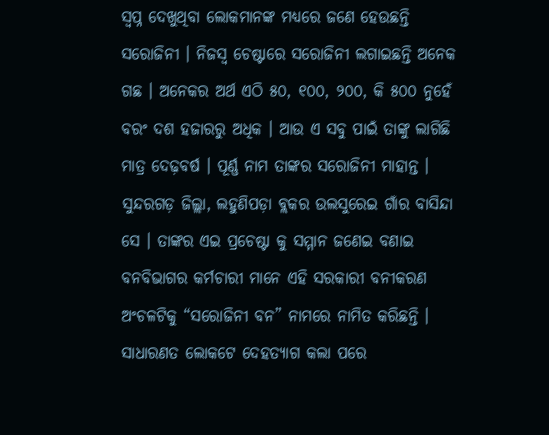ସ୍ୱପ୍ନ ଦେଖୁଥିବା ଲୋକମାନଙ୍କ ମଧ୍ୟରେ ଜଣେ ହେଉଛନ୍ତି ସରୋଜିନୀ । ନିଜସ୍ୱ ଚେଷ୍ଟାରେ ସରୋଜିନୀ ଲଗାଇଛନ୍ତି ଅନେକ ଗଛ । ଅନେକର ଅର୍ଥ ଏଠି ୫୦, ୧୦୦, ୨୦୦, କି ୫୦୦ ନୁହେଁ ବରଂ ଦଶ ହଜାରରୁ ଅଧିକ । ଆଉ ଏ ସବୁ ପାଇଁ ତାଙ୍କୁ ଲାଗିଛି ମାତ୍ର ଦେଢ଼ବର୍ଷ । ପୂର୍ଣ୍ଣ ନାମ ତାଙ୍କର ସରୋଜିନୀ ମାହାନ୍ତ । ସୁନ୍ଦରଗଡ଼ ଜିଲ୍ଲା, ଲହୁଣିପଡ଼ା ବ୍ଲକର ଉଲସୁରେଇ ଗାଁର ବାସିନ୍ଦା ସେ । ତାଙ୍କର ଏଇ ପ୍ରଚେଷ୍ଟା କୁ ସମ୍ମାନ ଜଣେଇ ବଣାଇ ବନବିଭାଗର କର୍ମଚାରୀ ମାନେ ଏହି ସରକାରୀ ବନୀକରଣ ଅଂଚଳଟିକୁ “ସରୋଜିନୀ ବନ” ନାମରେ ନାମିତ କରିଛନ୍ତି ।
ସାଧାରଣତ ଲୋକଟେ ଦେହତ୍ୟାଗ କଲା ପରେ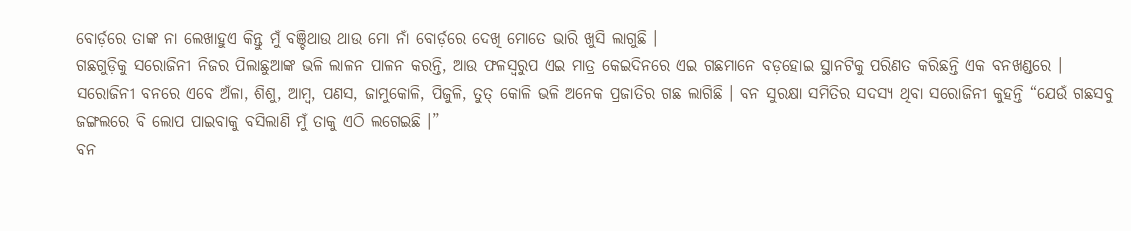ବୋର୍ଡ଼ରେ ତାଙ୍କ ନା ଲେଖାହୁଏ କିନ୍ତୁ ମୁଁ ବଞ୍ଚିଥାଉ ଥାଉ ମୋ ନାଁ ବୋର୍ଡ଼ରେ ଦେଖି ମୋତେ ଭାରି ଖୁସି ଲାଗୁଛି ।
ଗଛଗୁଡ଼ିକୁ ସରୋଜିନୀ ନିଜର ପିଲାଛୁଆଙ୍କ ଭଳି ଲାଳନ ପାଳନ କରନ୍ତି, ଆଉ ଫଳସ୍ୱରୁପ ଏଇ ମାତ୍ର କେଇଦିନରେ ଏଇ ଗଛମାନେ ବଡ଼ହୋଇ ସ୍ଥାନଟିକୁ ପରିଣତ କରିଛନ୍ତି ଏକ ବନଖଣ୍ଡରେ । ସରୋଜିନୀ ବନରେ ଏବେ ଅଁଳା, ଶିଶୁ, ଆମ୍ବ, ପଣସ, ଜାମୁକୋଳି, ପିଜୁଳି, ତୁତ୍ କୋଳି ଭଳି ଅନେକ ପ୍ରଜାତିର ଗଛ ଲାଗିଛି । ବନ ସୁରକ୍ଷା ସମିତିର ସଦସ୍ୟ ଥିବା ସରୋଜିନୀ କୁହନ୍ତି “ଯେଉଁ ଗଛସବୁ ଜଙ୍ଗଲରେ ବି ଲୋପ ପାଇବାକୁ ବସିଲାଣି ମୁଁ ତାକୁ ଏଠି ଲଗେଇଛି ।”
ବନ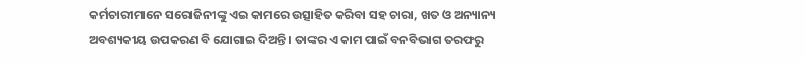କର୍ମଚାରୀମାନେ ସରୋଜିନୀଙ୍କୁ ଏଇ କାମରେ ଉତ୍ସାହିତ କରିବା ସହ ଚାରା, ଖତ ଓ ଅନ୍ୟାନ୍ୟ ଅବଶ୍ୟକୀୟ ଉପକରଣ ବି ଯୋଗାଇ ଦିଅନ୍ତି । ତାଙ୍କର ଏ କାମ ପାଇଁ ବନବିଭାଗ ତରଫରୁ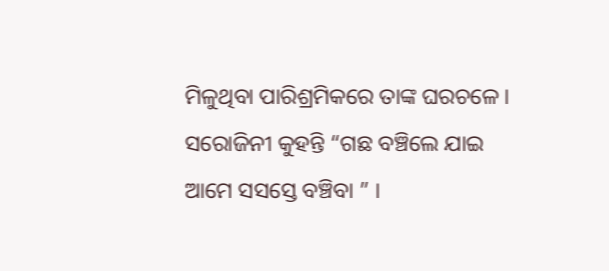ମିଳୁଥିବା ପାରିଶ୍ରମିକରେ ତାଙ୍କ ଘରଚଳେ ।
ସରୋଜିନୀ କୁହନ୍ତି “ଗଛ ବଞ୍ଚିଲେ ଯାଇ ଆମେ ସସସ୍ତେ ବଞ୍ଚିବା ” ।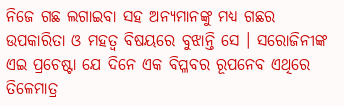ନିଜେ ଗଛ ଲଗାଇବା ସହ ଅନ୍ୟମାନଙ୍କୁ ମଧ୍ୟ ଗଛର ଉପକାରିତା ଓ ମହତ୍ୱ ବିଷୟରେ ବୁଝାନ୍ତି ସେ । ସରୋଜିନୀଙ୍କ ଏଇ ପ୍ରଚେଷ୍ଟା ଯେ ଦିନେ ଏକ ବିପ୍ଳବର ରୂପନେବ ଏଥିରେ ତିଳେମାତ୍ର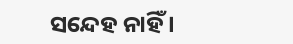ସନ୍ଦେହ ନାହିଁ ।